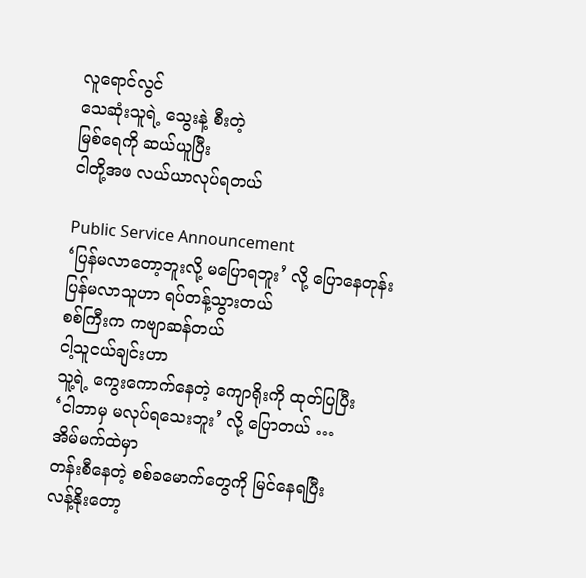လူရောင်လွင်
သေဆုံးသူရဲ့ သွေးနဲ့ စီးတဲ့
မြစ်ရေကို ဆယ်ယူပြီး
ငါတို့အဖ လယ်ယာလုပ်ရတယ်

Public Service Announcement
‘ပြန်မလာတော့ဘူးလို့ မပြောရဘူး’ လို့ ပြောနေတုန်း
ပြန်မလာသူဟာ ရပ်တန့်သွားတယ်
စစ်ကြီးက ကဗျာဆန်တယ်
ငါ့သူငယ်ချင်းဟာ
သူ့ရဲ့ ကွေးကောက်နေတဲ့ ကျောရိုးကို ထုတ်ပြပြီး
‘ငါဘာမှ မလုပ်ရသေးဘူး’ လို့ ပြောတယ် …
အိမ်မက်ထဲမှာ
တန်းစီနေတဲ့ စစ်ခမောက်တွေကို မြင်နေရပြီး
လန့်နိုးတော့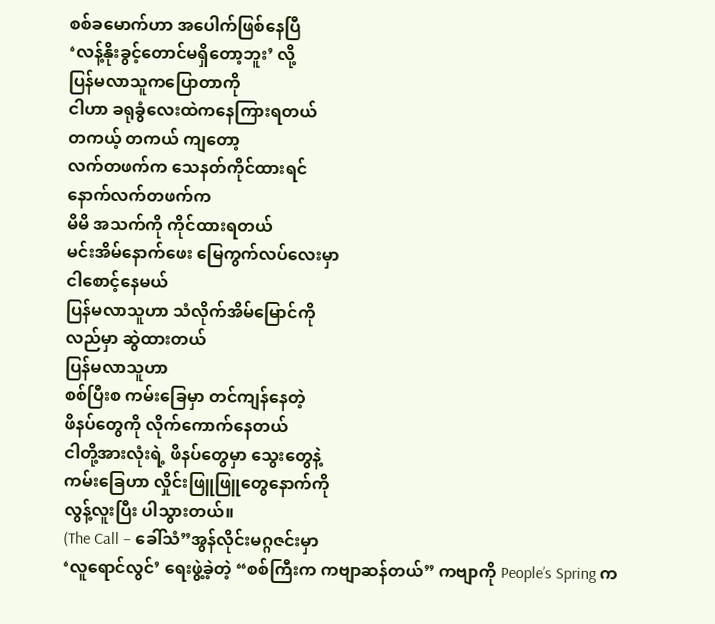စစ်ခမောက်ဟာ အပေါက်ဖြစ်နေပြီ
‘လန့်နိုးခွင့်တောင်မရှိတော့ဘူး’ လို့
ပြန်မလာသူကပြောတာကို
ငါဟာ ခရုခွံလေးထဲကနေကြားရတယ်
တကယ့် တကယ် ကျတော့
လက်တဖက်က သေနတ်ကိုင်ထားရင်
နောက်လက်တဖက်က
မိမိ အသက်ကို ကိုင်ထားရတယ်
မင်းအိမ်နောက်ဖေး မြေကွက်လပ်လေးမှာ
ငါစောင့်နေမယ်
ပြန်မလာသူဟာ သံလိုက်အိမ်မြောင်ကို
လည်မှာ ဆွဲထားတယ်
ပြန်မလာသူဟာ
စစ်ပြီးစ ကမ်းခြေမှာ တင်ကျန်နေတဲ့
ဖိနပ်တွေကို လိုက်ကောက်နေတယ်
ငါတို့အားလုံးရဲ့ ဖိနပ်တွေမှာ သွေးတွေနဲ့
ကမ်းခြေဟာ လှိုင်းဖြူဖြူတွေနောက်ကို
လွန့်လူးပြီး ပါသွားတယ်။
(The Call – ခေါ်သံ”အွန်လိုင်းမဂ္ဂဇင်းမှာ
‘လူရောင်လွင်’ ရေးဖွဲ့ခဲ့တဲ့ “စစ်ကြီးက ကဗျာဆန်တယ်” ကဗျာကို People’s Spring က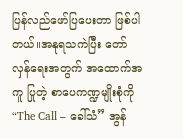ပြန်လည်ဖော်ပြပေးတာ ဖြစ်ပါတယ်။အနုရသကဲပြီး တော်လှန်ရေးအတွက် အထောက်အကူ ပြုတဲ့ စာပေကဏ္ဍမျိုးစုံကို “The Call – ခေါ်သံ” အွန်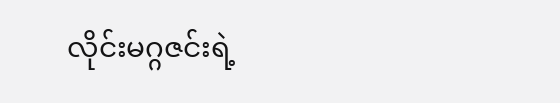လိုင်းမဂ္ဂဇင်းရဲ့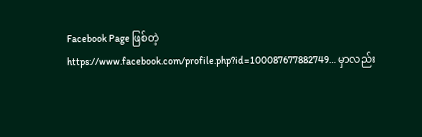Facebook Page ဖြစ်တဲ့ https://www.facebook.com/profile.php?id=100087677882749… မှာလည်း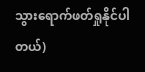သွားရောက်ဖတ်ရှုနိုင်ပါတယ်)